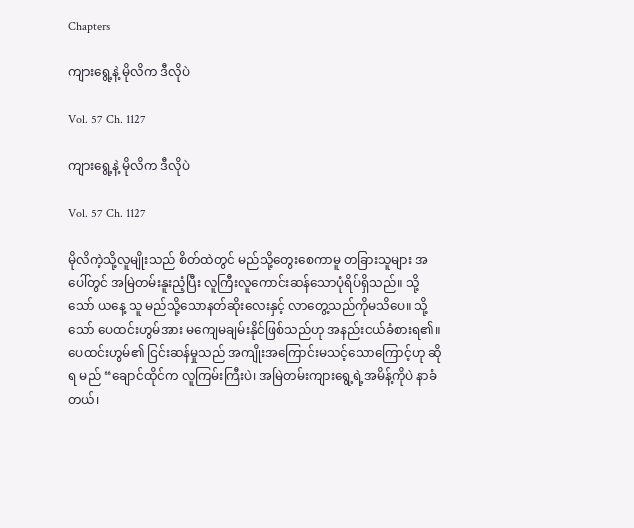Chapters

ကျားရွေ့နဲ့ မိုလိက ဒီလိုပဲ

Vol. 57 Ch. 1127

ကျားရွေ့နဲ့ မိုလိက ဒီလိုပဲ

Vol. 57 Ch. 1127

မိုလိကဲ့သို့လူမျိုးသည် စိတ်ထဲတွင် မည်သို့တွေးစေကာမူ တခြားသူများ အပေါ်တွင် အမြဲတမ်းနူးညံ့ပြီး လူကြီးလူကောင်းဆန်သောပုံရိပ်ရှိသည်။ သို့သော် ယနေ့ သူ မည်သို့သောနတ်ဆိုးလေးနှင့် လာတွေ့သည်ကိုမသိပေ။ သို့သော် ပေထင်းဟွမ်အား မကျေမချမ်းနိုင်ဖြစ်သည်ဟု အနည်းငယ်ခံစားရ၏။ ပေထင်းဟွမ်၏ ငြင်းဆန်မှုသည် အကျိုးအကြောင်းမသင့်သောကြောင့်ဟု ဆိုရ မည် “ချောင်ထိုင်က လူကြမ်းကြီးပဲ၊ အမြဲတမ်းကျားရွေ့ရဲ့အမိန့်ကိုပဲ နာခံတယ်၊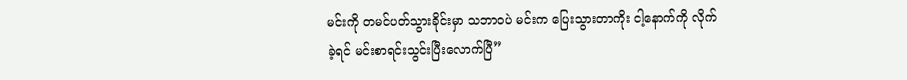မင်းကို တမင်ပတ်သွားခိုင်းမှာ သဘာဝပဲ မင်းက ပြေးသွားတာကိုး ငါ့နောက်ကို လိုက်ခဲ့ရင် မင်းစာရင်းသွင်းပြီးလောက်ပြီ”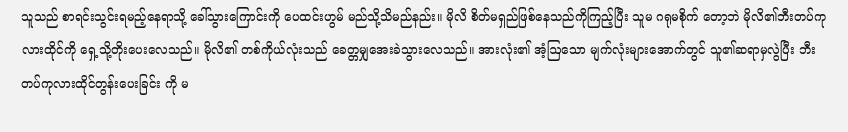သူသည် စာရင်းသွင်းရမည့်နေရာသို့ ခေါ်သွားကြောင်းကို ပေထင်းဟွမ် မည်သို့သိမည်နည်း။ မိုလိ စိတ်မရှည်ဖြစ်နေသည်ကိုကြည့်ပြီး သူမ ဂရုမစိုက် တော့ဘဲ မိုလိ၏ဘီးတပ်ကုလားထိုင်ကို ရှေ့သို့တိုးပေးလေသည်။ မိုလိ၏ တစ်ကိုယ်လုံးသည် ခေတ္တမျှအေးခဲသွားလေသည်။ အားလုံး၏ အံ့ဩသော မျက်လုံးများအောက်တွင် သူ၏ဆရာမှလွဲပြီး ဘီးတပ်ကုလားထိုင်တွန်းပေးခြင်း ကို မ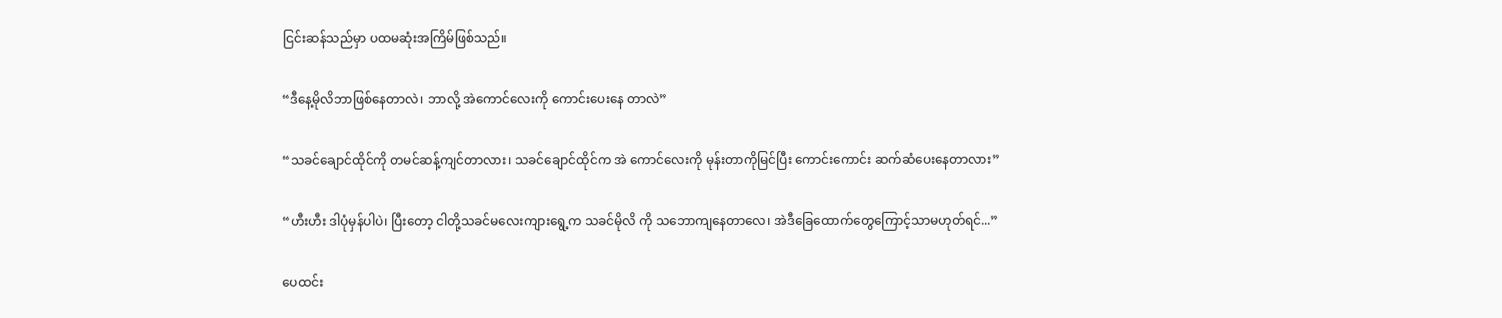ငြင်းဆန်သည်မှာ ပထမဆုံးအကြိမ်ဖြစ်သည်။

“ဒီနေ့မိုလိဘာဖြစ်နေတာလဲ၊ ဘာလို့ အဲကောင်လေးကို ကောင်းပေးနေ တာလဲ”

“သခင်ချောင်ထိုင်ကို တမင်ဆန့်ကျင်တာလား၊ သခင်ချောင်ထိုင်က အဲ ကောင်လေးကို မုန်းတာကိုမြင်ပြီး ကောင်းကောင်း ဆက်ဆံပေးနေတာလား”

“ဟီးဟီး ဒါပုံမှန်ပါပဲ၊ ပြီးတော့ ငါတို့သခင်မလေးကျားရွေ့က သခင်မိုလိ ကို သဘောကျနေတာလေ၊ အဲဒီခြေထောက်တွေကြောင့်သာမဟုတ်ရင်...”

ပေထင်း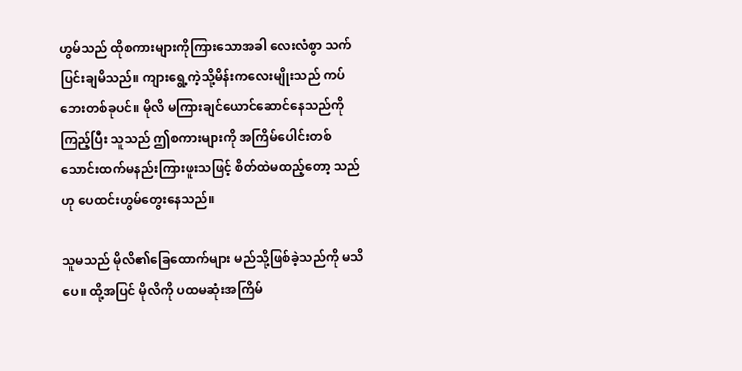ဟွမ်သည် ထိုစကားများကိုကြားသောအခါ လေးလံစွာ သက်ပြင်းချမိသည်။ ကျားရွေ့ကဲ့သို့မိန်းကလေးမျိုးသည် ကပ်ဘေးတစ်ခုပင်။ မိုလိ မကြားချင်ယောင်ဆောင်နေသည်ကိုကြည့်ပြီး သူသည် ဤစကားများကို အကြိမ်ပေါင်းတစ်သောင်းထက်မနည်းကြားဖူးသဖြင့် စိတ်ထဲမထည့်တော့ သည်ဟု ပေထင်းဟွမ်တွေးနေသည်။

သူမသည် မိုလိ၏ခြေထောက်များ မည်သို့ဖြစ်ခဲ့သည်ကို မသိပေ။ ထို့အပြင် မိုလိကို ပထမဆုံးအကြိမ်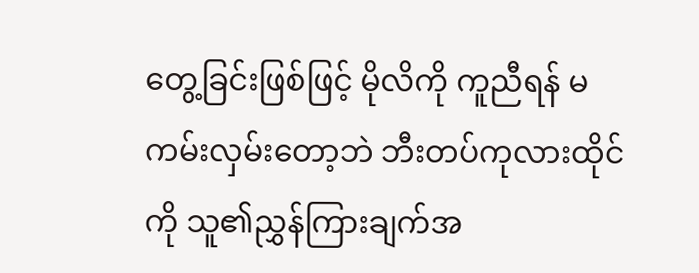တွေ့ခြင်းဖြစ်ဖြင့် မိုလိကို ကူညီရန် မကမ်းလှမ်းတော့ဘဲ ဘီးတပ်ကုလားထိုင်ကို သူ၏ညွှန်ကြားချက်အ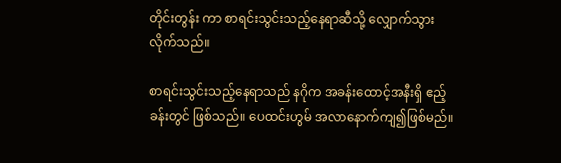တိုင်းတွန်း ကာ စာရင်းသွင်းသည့်နေရာဆီသို့ လျှောက်သွားလိုက်သည်။

စာရင်းသွင်းသည့်နေရာသည် နဂိုက အခန်းထောင့်အနီးရှိ ဧည့်ခန်းတွင် ဖြစ်သည်။ ပေထင်းဟွမ် အလာနောက်ကျ၍ဖြစ်မည်။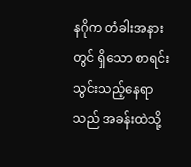နဂိုက တံခါးအနားတွင် ရှိသော စာရင်းသွင်းသည့်နေရာသည် အခန်းထဲသို့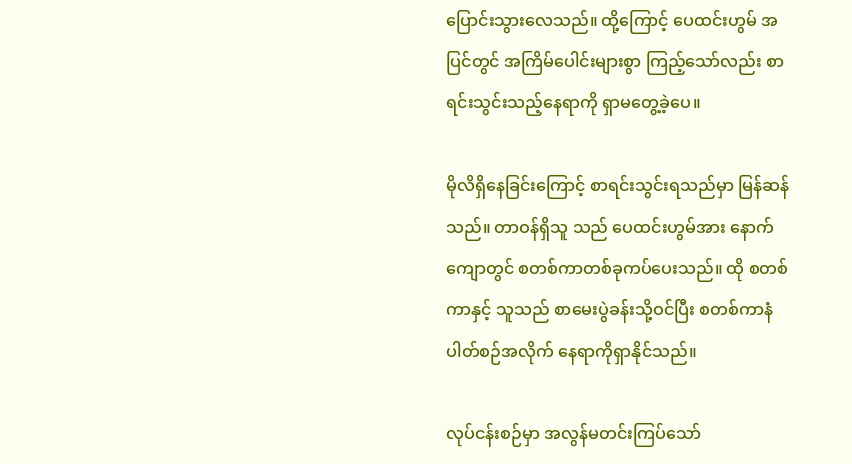ပြောင်းသွားလေသည်။ ထို့ကြောင့် ပေထင်းဟွမ် အပြင်တွင် အကြိမ်ပေါင်းများစွာ ကြည့်သော်လည်း စာရင်းသွင်းသည့်နေရာကို ရှာမတွေ့ခဲ့ပေ။

မိုလိရှိနေခြင်းကြောင့် စာရင်းသွင်းရသည်မှာ မြန်ဆန်သည်။ တာဝန်ရှိသူ သည် ပေထင်းဟွမ်အား နောက်ကျောတွင် စတစ်ကာတစ်ခုကပ်ပေးသည်။ ထို စတစ်ကာနှင့် သူသည် စာမေးပွဲခန်းသို့ဝင်ပြီး စတစ်ကာနံပါတ်စဉ်အလိုက် နေရာကိုရှာနိုင်သည်။

လုပ်ငန်းစဉ်မှာ အလွန်မတင်းကြပ်သော်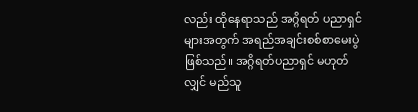လည်း ထိုနေရာသည် အဂ္ဂိရတ် ပညာရှင်များအတွက် အရည်အချင်းစစ်စာမေးပွဲဖြစ်သည်။ အဂ္ဂိရတ်ပညာရှင် မဟုတ်လျှင် မည်သူ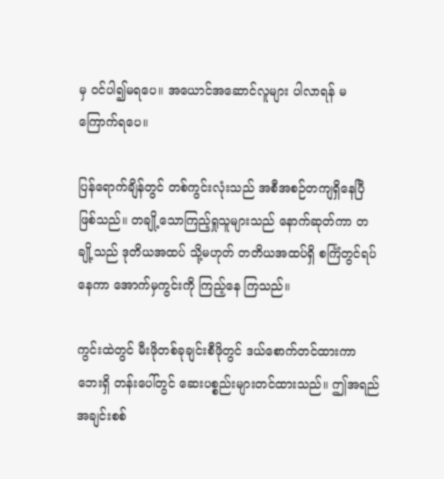မှ ဝင်ပါ၍မရပေ။ အယောင်အဆောင်လူများ ပါလာရန် မကြောက်ရပေ။

ပြန်ရောက်ချိန်တွင် တစ်ကွင်းလုံးသည် အစီအစဉ်တကျရှိနေပြီဖြစ်သည်။ တချို့သောကြည့်ရှုသူများသည် နောက်ဆုတ်ကာ တချို့သည် ဒုတိယအထပ် သို့မဟုတ် တတိယအထပ်ရှိ စင်္ကြံတွင်ရပ်နေကာ အောက်မှကွင်းကို ကြည့်နေ ကြသည်။

ကွင်းထဲတွင် မီးဖိုတစ်ခုချင်းစီဖိုတွင် ဒယ်စောက်တင်ထားကာ ဘေးရှိ တန်းပေါ်တွင် ဆေးပစ္စည်းများတင်ထားသည်။ ဤအရည်အချင်းစစ်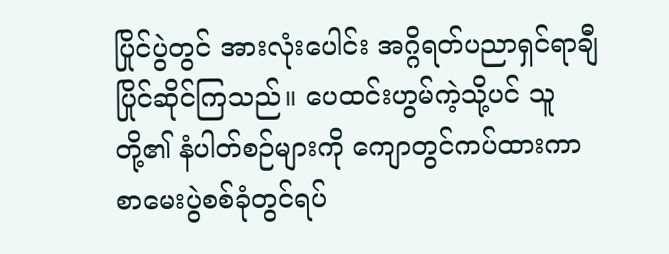ပြိုင်ပွဲတွင် အားလုံးပေါင်း အဂ္ဂိရတ်ပညာရှင်ရာချီပြိုင်ဆိုင်ကြသည်။ ပေထင်းဟွမ်ကဲ့သို့ပင် သူတို့၏ နံပါတ်စဉ်များကို ကျောတွင်ကပ်ထားကာ စာမေးပွဲစစ်ခုံတွင်ရပ်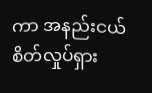ကာ အနည်းငယ် စိတ်လှုပ်ရှား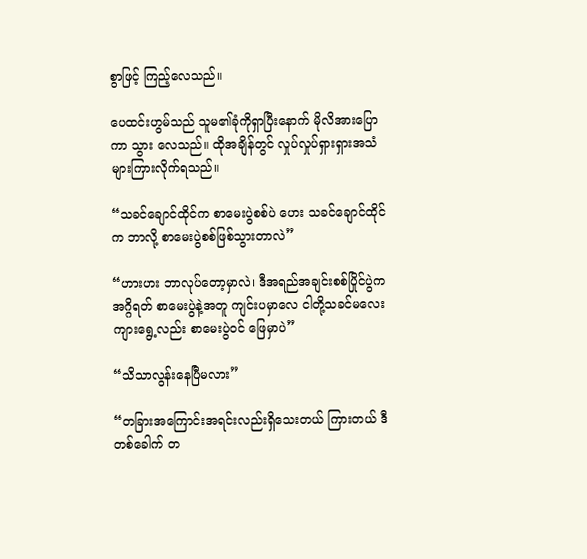စွာဖြင့် ကြည့်လေသည်။

ပေထင်းဟွမ်သည် သူမ၏ခုံကိုရှာပြီးနောက် မိုလိအားပြောကာ သွား လေသည်။ ထိုအချိန်တွင် လှုပ်လှုပ်ရှားရှားအသံများကြားလိုက်ရသည်။

“သခင်ချောင်ထိုင်က စာမေးပွဲစစ်ပဲ ဟေး သခင်ချောင်ထိုင်က ဘာလို့ စာမေးပွဲစစ်ဖြစ်သွားတာလဲ”

“ဟားဟး ဘာလုပ်တော့မှာလဲ၊ ဒီအရည်အချင်းစစ်ပြိုင်ပွဲက အဂ္ဂိရတ် စာမေးပွဲနဲ့အတူ ကျင်းပမှာလေ ငါတို့သခင်မလေးကျားရွေ့လည်း စာမေးပွဲဝင် ဖြေမှာပဲ”

“သိသာလွန်းနေပြီမလား”

“တခြားအကြောင်းအရင်းလည်းရှိသေးတယ် ကြားတယ် ဒီတစ်ခေါက် တ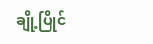ချို့ပြိုင်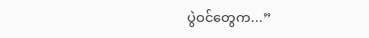ပွဲဝင်တွေက...”